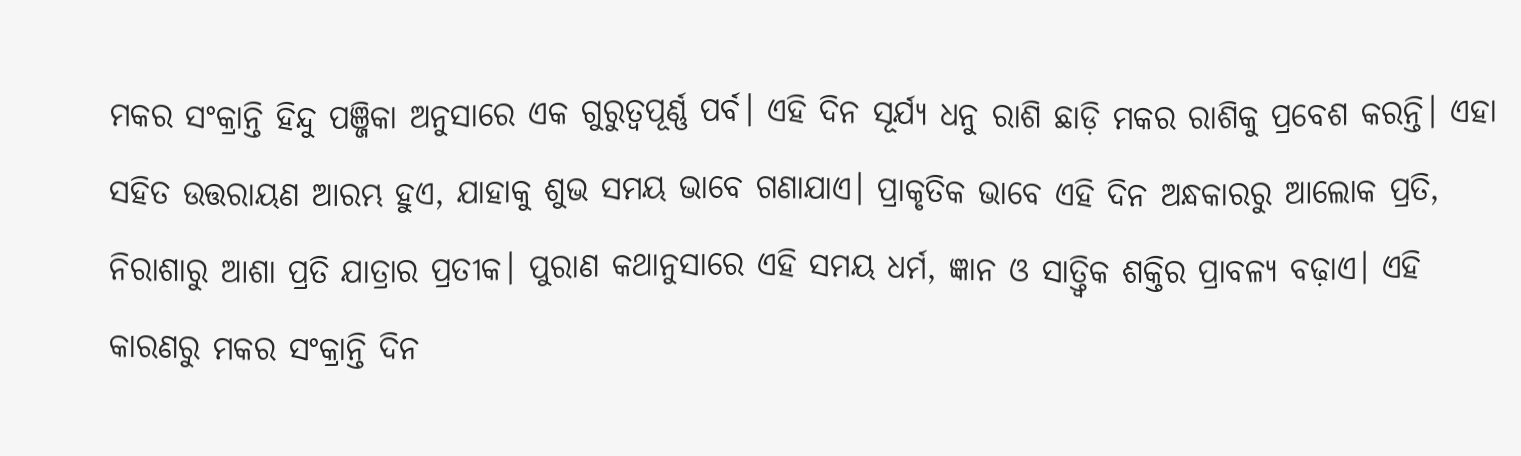ମକର ସଂକ୍ରାନ୍ତି ହିନ୍ଦୁ ପଞ୍ଜିକା ଅନୁସାରେ ଏକ ଗୁରୁତ୍ୱପୂର୍ଣ୍ଣ ପର୍ବ। ଏହି ଦିନ ସୂର୍ଯ୍ୟ ଧନୁ ରାଶି ଛାଡ଼ି ମକର ରାଶିକୁ ପ୍ରବେଶ କରନ୍ତି। ଏହା ସହିତ ଉତ୍ତରାୟଣ ଆରମ୍ଭ ହୁଏ, ଯାହାକୁ ଶୁଭ ସମୟ ଭାବେ ଗଣାଯାଏ। ପ୍ରାକୃତିକ ଭାବେ ଏହି ଦିନ ଅନ୍ଧକାରରୁ ଆଲୋକ ପ୍ରତି, ନିରାଶାରୁ ଆଶା ପ୍ରତି ଯାତ୍ରାର ପ୍ରତୀକ। ପୁରାଣ କଥାନୁସାରେ ଏହି ସମୟ ଧର୍ମ, ଜ୍ଞାନ ଓ ସାତ୍ତ୍ୱିକ ଶକ୍ତିର ପ୍ରାବଳ୍ୟ ବଢ଼ାଏ। ଏହି କାରଣରୁ ମକର ସଂକ୍ରାନ୍ତି ଦିନ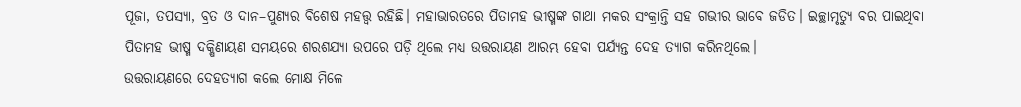ପୂଜା, ତପସ୍ୟା, ବ୍ରତ ଓ ଦାନ–ପୁଣ୍ୟର ବିଶେଷ ମହତ୍ତ୍ୱ ରହିଛି। ମହାଭାରତରେ ପିତାମହ ଭୀଷ୍ମଙ୍କ ଗାଥା ମକର ସଂକ୍ରାନ୍ତି ସହ ଗଭୀର ଭାବେ ଜଡିତ। ଇଚ୍ଛାମୃତ୍ୟୁ ବର ପାଇଥିବା ପିତାମହ ଭୀଷ୍ମ ଦକ୍ଷିଣାୟଣ ସମୟରେ ଶରଶଯ୍ୟା ଉପରେ ପଡ଼ି ଥିଲେ ମଧ୍ୟ ଉତ୍ତରାୟଣ ଆରମ୍ଭ ହେବା ପର୍ଯ୍ୟନ୍ତ ଦେହ ତ୍ୟାଗ କରିନଥିଲେ।
ଉତ୍ତରାୟଣରେ ଦେହତ୍ୟାଗ କଲେ ମୋକ୍ଷ ମିଳେ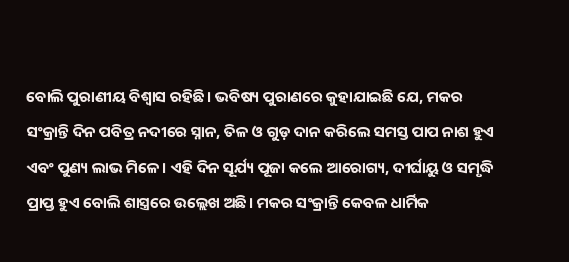ବୋଲି ପୁରାଣୀୟ ବିଶ୍ୱାସ ରହିଛି। ଭବିଷ୍ୟ ପୁରାଣରେ କୁହାଯାଇଛି ଯେ, ମକର ସଂକ୍ରାନ୍ତି ଦିନ ପବିତ୍ର ନଦୀରେ ସ୍ନାନ, ତିଳ ଓ ଗୁଡ଼ ଦାନ କରିଲେ ସମସ୍ତ ପାପ ନାଶ ହୁଏ ଏବଂ ପୁଣ୍ୟ ଲାଭ ମିଳେ। ଏହି ଦିନ ସୂର୍ଯ୍ୟ ପୂଜା କଲେ ଆରୋଗ୍ୟ, ଦୀର୍ଘାୟୁ ଓ ସମୃଦ୍ଧି ପ୍ରାପ୍ତ ହୁଏ ବୋଲି ଶାସ୍ତ୍ରରେ ଉଲ୍ଲେଖ ଅଛି। ମକର ସଂକ୍ରାନ୍ତି କେବଳ ଧାର୍ମିକ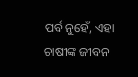ପର୍ବ ନୁହେଁ, ଏହା ଚାଷୀଙ୍କ ଜୀବନ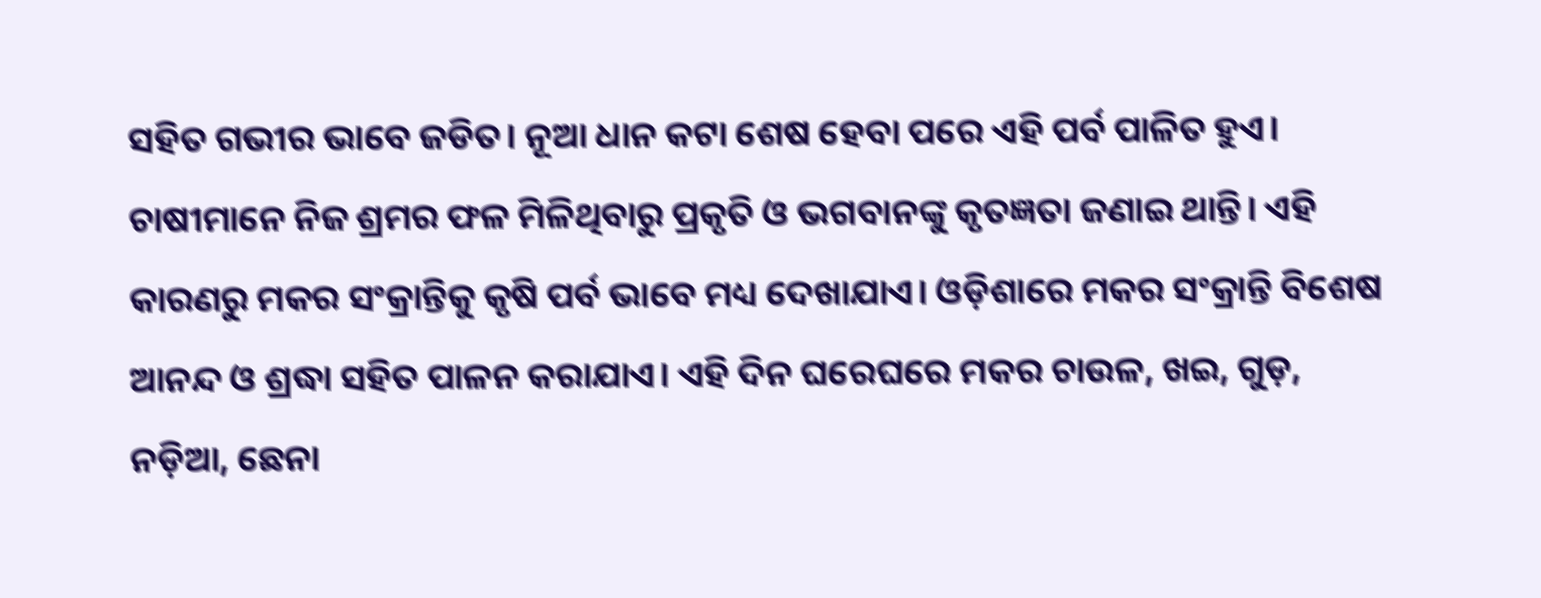ସହିତ ଗଭୀର ଭାବେ ଜଡିତ। ନୂଆ ଧାନ କଟା ଶେଷ ହେବା ପରେ ଏହି ପର୍ବ ପାଳିତ ହୁଏ। ଚାଷୀମାନେ ନିଜ ଶ୍ରମର ଫଳ ମିଳିଥିବାରୁ ପ୍ରକୃତି ଓ ଭଗବାନଙ୍କୁ କୃତଜ୍ଞତା ଜଣାଇ ଥାନ୍ତି। ଏହି କାରଣରୁ ମକର ସଂକ୍ରାନ୍ତିକୁ କୃଷି ପର୍ବ ଭାବେ ମଧ୍ୟ ଦେଖାଯାଏ। ଓଡ଼ିଶାରେ ମକର ସଂକ୍ରାନ୍ତି ବିଶେଷ ଆନନ୍ଦ ଓ ଶ୍ରଦ୍ଧା ସହିତ ପାଳନ କରାଯାଏ। ଏହି ଦିନ ଘରେଘରେ ମକର ଚାଉଳ, ଖଇ, ଗୁଡ଼, ନଡ଼ିଆ, ଛେନା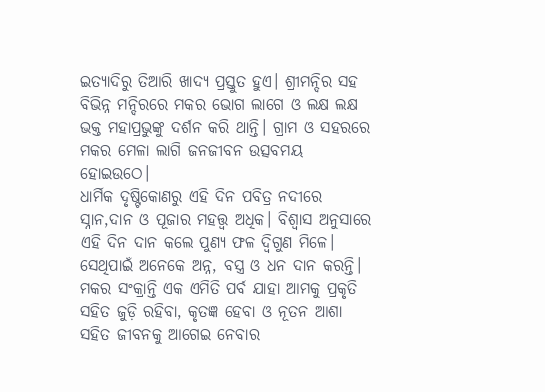ଇତ୍ୟାଦିରୁ ତିଆରି ଖାଦ୍ୟ ପ୍ରସ୍ତୁତ ହୁଏ। ଶ୍ରୀମନ୍ଦିର ସହ ବିଭିନ୍ନ ମନ୍ଦିରରେ ମକର ଭୋଗ ଲାଗେ ଓ ଲକ୍ଷ ଲକ୍ଷ ଭକ୍ତ ମହାପ୍ରଭୁଙ୍କୁ ଦର୍ଶନ କରି ଥାନ୍ତି। ଗ୍ରାମ ଓ ସହରରେ ମକର ମେଳା ଲାଗି ଜନଜୀବନ ଉତ୍ସବମୟ ହୋଇଉଠେ।
ଧାର୍ମିକ ଦୃଷ୍ଟିକୋଣରୁ ଏହି ଦିନ ପବିତ୍ର ନଦୀରେ ସ୍ନାନ,ଦାନ ଓ ପୂଜାର ମହତ୍ତ୍ୱ ଅଧିକ। ବିଶ୍ୱାସ ଅନୁସାରେ ଏହି ଦିନ ଦାନ କଲେ ପୁଣ୍ୟ ଫଳ ଦ୍ୱିଗୁଣ ମିଳେ। ସେଥିପାଇଁ ଅନେକେ ଅନ୍ନ, ବସ୍ତ୍ର ଓ ଧନ ଦାନ କରନ୍ତି। ମକର ସଂକ୍ରାନ୍ତି ଏକ ଏମିତି ପର୍ବ ଯାହା ଆମକୁ ପ୍ରକୃତି ସହିତ ଜୁଡ଼ି ରହିବା, କୃତଜ୍ଞ ହେବା ଓ ନୂତନ ଆଶା ସହିତ ଜୀବନକୁ ଆଗେଇ ନେବାର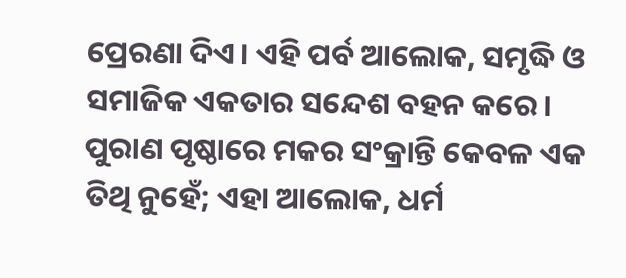ପ୍ରେରଣା ଦିଏ। ଏହି ପର୍ବ ଆଲୋକ, ସମୃଦ୍ଧି ଓ ସମାଜିକ ଏକତାର ସନ୍ଦେଶ ବହନ କରେ। ପୁରାଣ ପୃଷ୍ଠାରେ ମକର ସଂକ୍ରାନ୍ତି କେବଳ ଏକ ତିଥି ନୁହେଁ; ଏହା ଆଲୋକ, ଧର୍ମ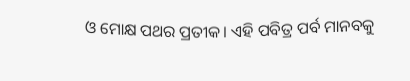ଓ ମୋକ୍ଷ ପଥର ପ୍ରତୀକ। ଏହି ପବିତ୍ର ପର୍ବ ମାନବକୁ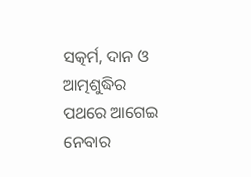ସତ୍କର୍ମ, ଦାନ ଓ ଆତ୍ମଶୁଦ୍ଧିର ପଥରେ ଆଗେଇ ନେବାର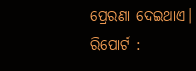ପ୍ରେରଣା ଦେଇଥାଏ।
ରିପୋର୍ଟ :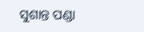ସୁଶାନ୍ତ ପଣ୍ଡା